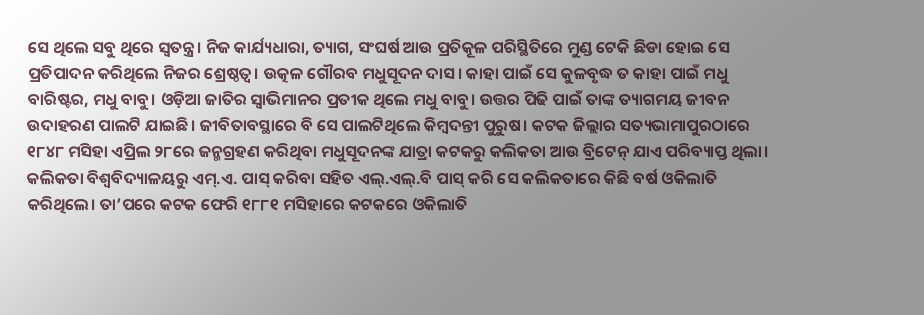ସେ ଥିଲେ ସବୁ ଥିରେ ସ୍ବତନ୍ତ୍ର। ନିଜ କାର୍ଯ୍ୟଧାରା, ତ୍ୟାଗ, ସଂଘର୍ଷ ଆଉ ପ୍ରତିକୂଳ ପରିସ୍ଥିତିରେ ମୁଣ୍ଡ ଟେକି ଛିଡା ହୋଇ ସେ ପ୍ରତିପାଦନ କରିଥିଲେ ନିଜର ଶ୍ରେଷ୍ଠତ୍ବ। ଉତ୍କଳ ଗୌରବ ମଧୁସୂଦନ ଦାସ। କାହା ପାଇଁ ସେ କୁଳବୃଦ୍ଧ ତ କାହା ପାଇଁ ମଧୁ ବାରିଷ୍ଟର, ମଧୁ ବାବୁ। ଓଡ଼ିଆ ଜାତିର ସ୍ବାଭିମାନର ପ୍ରତୀକ ଥିଲେ ମଧୁ ବାବୁ। ଉତ୍ତର ପିଢି ପାଇଁ ତାଙ୍କ ତ୍ୟାଗମୟ ଜୀବନ ଉଦାହରଣ ପାଲଟି ଯାଇଛି। ଜୀବିତାବସ୍ଥାରେ ବି ସେ ପାଲଟିଥିଲେ କିମ୍ବଦନ୍ତୀ ପୁ‌ରୁଷ। କଟକ ଜିଲ୍ଲାର ସତ୍ୟଭାମାପୁରଠାରେ ୧୮୪୮ ମସିହା ଏପ୍ରିଲ ୨୮ରେ ଜନ୍ମଗ୍ରହଣ କରିଥିବା ମଧୁସୂଦନଙ୍କ ଯାତ୍ରା କଟକରୁ କଲିକତା ଆଉ ବ୍ରିଟେନ୍ ଯାଏ ପରିବ୍ୟାପ୍ତ ଥିଲା। କଲିକତା ବିଶ୍ବବିଦ୍ୟାଳୟରୁ ଏମ୍‌.ଏ. ପାସ୍‌ କରିବା ସହିତ ଏଲ୍‌.ଏଲ୍‌.ବି ପାସ୍ କରି ସେ କଲିକତାରେ କିଛି ବର୍ଷ ଓକିଲାତି କରିଥିଲେ। ତା’ପରେ କଟକ ଫେରି ୧୮୮୧ ମସିହାରେ କଟକରେ ଓକିଲାତି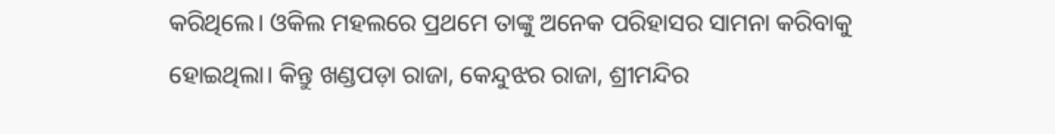କରିଥିଲେ। ଓକିଲ ମହଲରେ ପ୍ରଥମେ ତାଙ୍କୁ ଅନେକ ପରିହାସର ସାମନା କରିବାକୁ ହୋଇଥିଲା। କିନ୍ତୁ ଖଣ୍ଡପଡ଼ା ରାଜା, କେନ୍ଦୁଝର ରାଜା, ଶ୍ରୀମନ୍ଦିର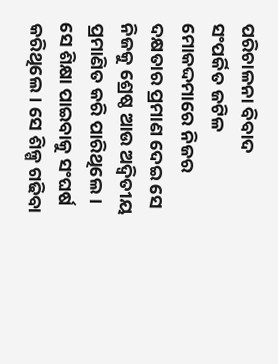ପରିଚାଳନା ବିବାଦ ସଂପର୍କିତ ଜଟିଳ ମୋକଦ୍ଦମାରେ ନିଜର ଦକ୍ଷତାର ପ୍ରମାଣ ଦେଇ ସେ ନିଜକୁ ଶ୍ରେଷ୍ଠ ଆଉ ଅଦ୍ବିତୀୟ ପ୍ରମାଣିତ କରି ପାରିଥିଲେ। ସେ ଶିକ୍ଷା ପାଇବାକୁ ସଂଘର୍ଷ କରିଥିଲେ। ସେ ଶିଳ୍ପ ଗଢିବା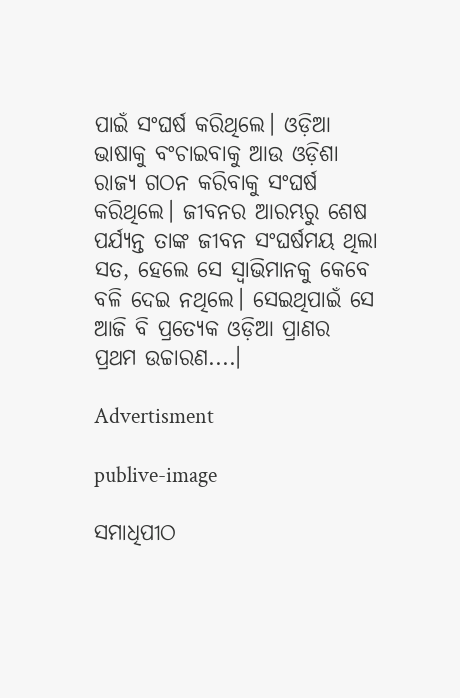ପାଇଁ ସଂଘର୍ଷ କରିଥିଲେ। ଓଡ଼ିଆ ଭାଷାକୁ ବଂଚାଇବାକୁ ଆଉ ଓଡ଼ିଶା ରାଜ୍ୟ ଗଠନ କରିବାକୁ ସଂଘର୍ଷ କରିଥିଲେ। ଜୀବନର ଆରମ୍ଭରୁ ଶେଷ ପର୍ଯ୍ୟନ୍ତ ତାଙ୍କ ଜୀବନ ସଂଘର୍ଷମୟ ଥିଲା ସତ, ହେଲେ ସେ ସ୍ବାଭିମାନକୁ କେବେ ବଳି ଦେଇ ନଥିଲେ। ସେଇଥିପାଇଁ ସେ ଆଜି ବି ପ୍ରତ୍ୟେକ ଓଡ଼ିଆ ପ୍ରାଣର ପ୍ରଥମ ଉଚ୍ଚାରଣ....।

Advertisment

publive-image

ସମାଧିପୀଠ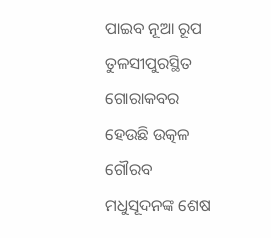ପାଇବ ନୂଆ ରୂପ
ତୁଳସୀପୁରସ୍ଥିତ ଗୋରାକବର ହେଉଛି ଉତ୍କଳ ଗୌରବ ମଧୁସୂଦନଙ୍କ ଶେଷ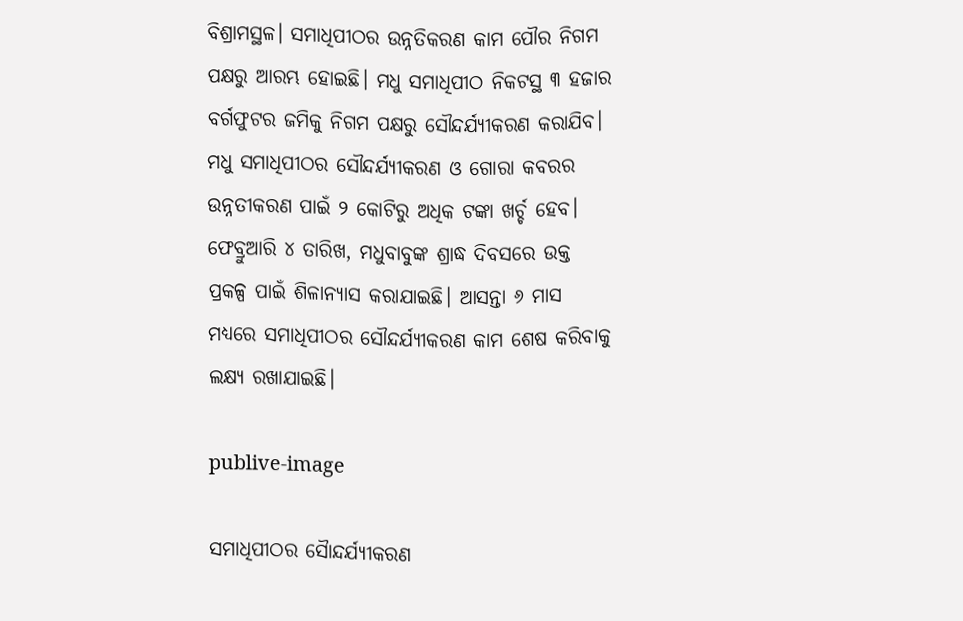ବିଶ୍ରାମସ୍ଥଳ। ସମାଧିପୀଠର ଉନ୍ନତିକରଣ କାମ ପୌର ନିଗମ ପକ୍ଷରୁ ଆରମ୍ଭ ହୋଇଛି। ମଧୁ ସମାଧିପୀଠ ନିକଟସ୍ଥ ୩ ହଜାର ବର୍ଗଫୁଟର ଜମିକୁ ନିଗମ ପକ୍ଷରୁ ସୌନ୍ଦର୍ଯ୍ୟୀକରଣ କରାଯିବ। ମଧୁ ସମାଧିପୀଠର ସୌନ୍ଦର୍ଯ୍ୟୀକରଣ ଓ ଗୋରା କବରର ଉନ୍ନତୀକରଣ ପାଇଁ ୨ କୋଟିରୁ ଅଧିକ ଟଙ୍କା ଖର୍ଚ୍ଚ ହେବ। ଫେବ୍ରୁଆରି ୪ ତାରିଖ, ମଧୁବାବୁଙ୍କ ଶ୍ରାଦ୍ଧ ଦିବସରେ ଉକ୍ତ ପ୍ରକଳ୍ପ ପାଇଁ ଶିଳାନ୍ୟାସ କରାଯାଇଛି। ଆସନ୍ତା ୬ ମାସ ମଧ୍ୟରେ ସମାଧିପୀଠର ସୌନ୍ଦର୍ଯ୍ୟୀକରଣ କାମ ଶେଷ କରିବାକୁ ଲକ୍ଷ୍ୟ ରଖାଯାଇଛି।

publive-image

ସମାଧିପୀଠର ସୈାନ୍ଦର୍ଯ୍ୟୀକରଣ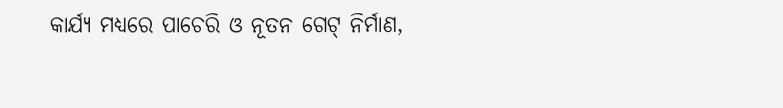କାର୍ଯ୍ୟ ମଧ୍ୟରେ ପାଚେରି ଓ ନୂତନ ଗେଟ୍‌ ନିର୍ମାଣ,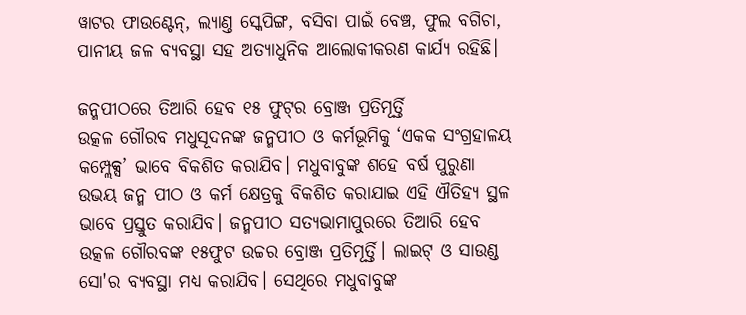ୱାଟର ଫାଉଣ୍ଟେନ୍‌, ଲ୍ୟାଣ୍ତ ସ୍କେପିଙ୍ଗ, ବସିବା ପାଇଁ ବେଞ୍ଚ, ଫୁଲ ବଗିଚା, ପାନୀୟ ଜଳ ବ୍ୟବସ୍ଥା ସହ ଅତ୍ୟାଧୁନିକ ଆଲୋକୀକରଣ କାର୍ଯ୍ୟ ରହିଛି।

ଜନ୍ମପୀଠରେ ତିଆରି ହେବ ୧୫ ଫୁଟ୍‌ର ବ୍ରୋଞ୍ଜ ପ୍ରତିମୂର୍ତ୍ତି
ଉତ୍କଳ ଗୌରବ ମଧୁସୂଦନଙ୍କ ଜନ୍ମପୀଠ ଓ କର୍ମଭୂମିକୁ ‘ଏକକ ସଂଗ୍ରହାଳୟ କମ୍ପ୍ଲେକ୍ସ’ ଭାବେ ବିକଶିତ କରାଯିବ। ମଧୁବାବୁଙ୍କ ଶହେ ବର୍ଷ ପୁରୁଣା ଉଭୟ ଜନ୍ମ ପୀଠ ଓ କର୍ମ କ୍ଷେତ୍ରକୁ ବିକଶିତ କରାଯାଇ ଏହି ଐତିହ୍ୟ ସ୍ଥଳ ଭାବେ ପ୍ରସ୍ତୁତ କରାଯିବ। ଜନ୍ମପୀଠ ସତ୍ୟଭାମାପୁରରେ ତିଆରି ହେବ ଉତ୍କଳ ଗୌରବଙ୍କ ୧୫ଫୁଟ ଉଚ୍ଚର ବ୍ରୋଞ୍ଜ ପ୍ରତିମୂର୍ତ୍ତି। ଲାଇଟ୍ ଓ ସାଉଣ୍ଡ ସୋ'ର ବ୍ୟବସ୍ଥା ମଧ୍ୟ କରାଯିବ। ସେଥିରେ ମଧୁବାବୁଙ୍କ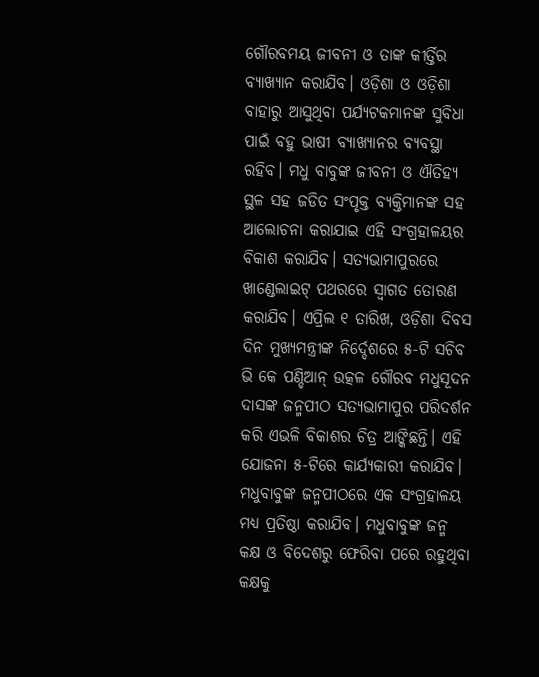ଗୌରବମୟ ଜୀବନୀ ଓ ତାଙ୍କ କୀର୍ତ୍ତିର ବ୍ୟାଖ୍ୟାନ କରାଯିବ। ଓଡ଼ିଶା ଓ ଓଡ଼ିଶା ବାହାରୁ ଆସୁଥିବା ପର୍ଯ୍ୟଟକମାନଙ୍କ ସୁବିଧା ପାଇଁ ବହୁ ଭାଷୀ ବ୍ୟାଖ୍ୟାନର ବ୍ୟବସ୍ଥା ରହିବ। ମଧୁ ବାବୁଙ୍କ ଜୀବନୀ ଓ ଐତିହ୍ୟ ସ୍ଥଳ ସହ ଜଡିତ ସଂପୃକ୍ତ ବ୍ୟକ୍ତିମାନଙ୍କ ସହ ଆଲୋଚନା କରାଯାଇ ଏହି ସଂଗ୍ରହାଳୟର ବିକାଶ କରାଯିବ। ସତ୍ୟଭାମାପୁରରେ ଖାଣ୍ଡେଲାଇଟ୍‌ ପଥରରେ ସ୍ୱାଗତ ତୋରଣ କରାଯିବ। ଏପ୍ରିଲ ୧ ତାରିଖ, ଓଡ଼ିଶା ଦିବସ ଦିନ ମୁଖ୍ୟମନ୍ତ୍ରୀଙ୍କ ନିର୍ଦ୍ଦେଶରେ ୫-ଟି ସଚିବ ଭି କେ ପଣ୍ଡିଆନ୍ ଉତ୍କଳ ଗୌରବ ମଧୁସୂଦନ ଦାସଙ୍କ ଜନ୍ମପୀଠ ସତ୍ୟଭାମାପୁର ପରିଦର୍ଶନ କରି ଏଭଳି ବିକାଶର ଚିତ୍ର ଆଙ୍କିଛନ୍ତି। ଏହି ଯୋଜନା ୫-ଟିରେ କାର୍ଯ୍ୟକାରୀ କରାଯିବ। ମଧୁବାବୁଙ୍କ ଜନ୍ମପୀଠରେ ଏକ ସଂଗ୍ରହାଳୟ ମଧ୍ୟ ପ୍ରତିଷ୍ଠା କରାଯିବ। ମଧୁବାବୁଙ୍କ ଜନ୍ମ କକ୍ଷ ଓ ବିଦେଶରୁ ଫେରିବା ପ‌ରେ ରହୁଥିବା କକ୍ଷକୁ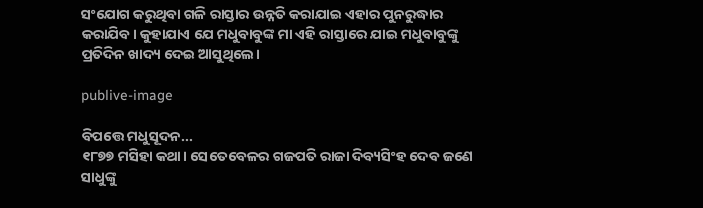ସଂଯୋଗ କରୁଥିବା ଗଳି ରାସ୍ତାର ଉନ୍ନତି କରାଯାଇ ଏହାର ପୁନରୁଦ୍ଧାର କରାଯିବ। କୁହାଯାଏ ଯେ ମଧୁବାବୁଙ୍କ ମା ଏହି ରାସ୍ତାରେ ଯାଇ ମଧୁବାବୁଙ୍କୁ ପ୍ରତିଦିନ ଖାଦ୍ୟ ଦେଇ ଆସୁଥିଲେ।

publive-image

ବିପତ୍ତେ ମଧୁସୂଦନ...
୧୮୭୭ ମସିହା କଥା। ସେତେବେଳର ଗଜପତି ରାଜା ଦିବ୍ୟସିଂହ ଦେବ ଜଣେ ସାଧୁଙ୍କୁ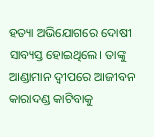ହତ୍ୟା ଅଭିଯୋଗରେ ଦୋଷୀ ସାବ୍ୟସ୍ତ ହୋଇଥିଲେ। ତାଙ୍କୁ ଆଣ୍ଡାମାନ ଦ୍ବୀପରେ ଆଜୀବନ କାରାଦଣ୍ଡ କାଟିବାକୁ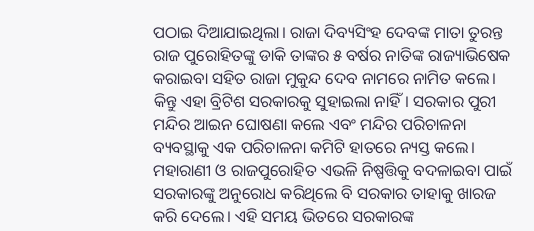ପଠାଇ ଦିଆଯାଇଥିଲା। ରାଜା ଦିବ୍ୟସିଂହ ଦେବଙ୍କ ମାତା ତୁରନ୍ତ ରାଜ ପୁରୋହିତଙ୍କୁ ଡାକି ତାଙ୍କର ୫ ବର୍ଷର ନାତିଙ୍କ ରାଜ୍ୟାଭିଷେକ କରାଇବା ସହିତ ରାଜା ମୁକୁନ୍ଦ ଦେବ ନାମରେ ନାମିତ କଲେ। କିନ୍ତୁ ଏହା ବ୍ରିଟିଶ ସରକାରକୁ ସୁହାଇଲା ନାହିଁ। ସରକାର ପୁରୀ ମନ୍ଦିର ଆଇନ ଘୋ‌ଷଣା କଲେ ଏବଂ ମନ୍ଦିର ପରିଚାଳନା ବ୍ୟବସ୍ଥାକୁ ଏକ ପରିଚାଳନା କମିଟି ହାତରେ ନ୍ୟସ୍ତ କଲେ। ମହାରାଣୀ ଓ ରାଜପୁରୋହିତ ଏଭଳି ନିଷ୍ପତ୍ତିକୁ ବଦଳାଇବା ପାଇଁ ସରକାରଙ୍କୁ ଅନୁରୋଧ କରିଥିଲେ ବି ସରକାର ତାହାକୁ ଖାରଜ କରି ଦେଲେ। ଏହି ସମୟ ଭିତରେ ସରକାରଙ୍କ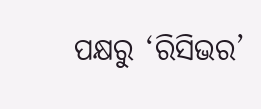ପକ୍ଷରୁ ‘ରିସିଭର’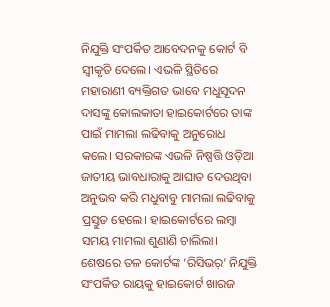ନିଯୁକ୍ତି ସଂପର୍କିତ ଆବେଦନକୁ କୋର୍ଟ ବି ସ୍ବୀକୃତି ଦେଲେ। ଏଭଳି ସ୍ଥିତିରେ ମହାରାଣୀ ବ୍ୟକ୍ତିଗତ ଭାବେ ମଧୁସୂଦନ ଦାସଙ୍କୁ କୋଲକାତା ହାଇକୋର୍ଟରେ ତାଙ୍କ ପାଇଁ ମାମଲା ଲଢିବାକୁ ଅନୁରୋଧ କଲେ। ସରକାରଙ୍କ ଏଭଳି ନିଷ୍ପତ୍ତି ଓଡ଼ିଆ ଜାତୀୟ ଭାବଧାରାକୁ ଆଘାତ ଦେଉଥିବା ଅନୁଭବ କରି ମଧୁବାବୁ ମାମଲା ଲଢିବାକୁ ପ୍ରସ୍ତୁତ ହେଲେ। ହାଇକୋର୍ଟରେ ଲମ୍ବା ସମୟ ମାମଲା ଶୁଣାଣି ଚାଲିଲା। ଶେଷରେ ତଳ କୋର୍ଟଙ୍କ ‘ରିସିଭର୍’ ନିଯୁକ୍ତି ସଂପର୍କିତ ରାୟକୁ ହାଇକୋର୍ଟ ଖାରଜ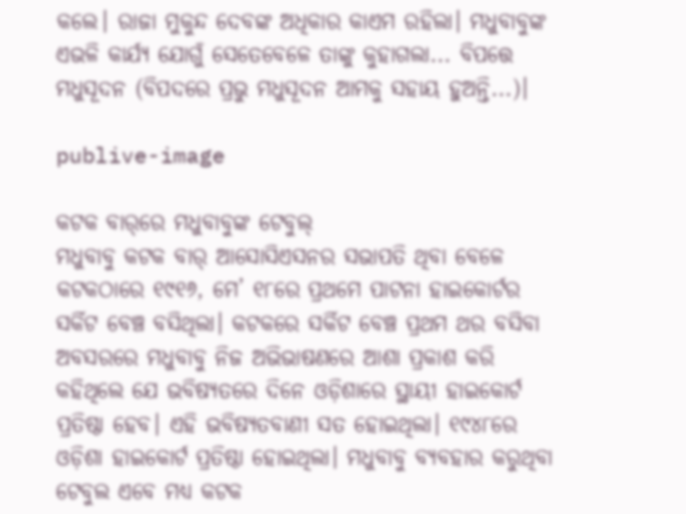କଲେ। ରାଜା ମୁକୁନ୍ଦ ଦେବଙ୍କ ଅଧିକାର କାଏମ ରହିଲା। ମଧୁବାବୁଙ୍କ ଏଭଳି କାର୍ଯ୍ୟ ଯୋଗୁଁ ସେତେବେଳେ ତାଙ୍କୁ କୁହାଗଲା... ବିପତ୍ତେ ମଧୁସୂଦନ (ବିପଦରେ ପ୍ରଭୁ ମଧୁସୂଦନ ଆମକୁ ସହାୟ ହୁଅନ୍ତି...)।

publive-image

କଟକ ବାର୍‌ରେ ମଧୁବାବୁଙ୍କ ଟେବୁଲ୍‌
ମଧୁବାବୁ କଟକ ବାର୍ ଆସୋସିଏସନର ସଭାପତି ଥିବା ବେଳେ କଟକଠାରେ ୧୯୧୬, ମେ’ ୧୮ରେ ପ୍ରଥମେ ପାଟନା ହାଇକୋର୍ଟର ସର୍କିଟ ବେଞ୍ଚ ବସିଥିଲା। କଟକରେ ସର୍କିଟ ବେଞ୍ଚ ପ୍ରଥମ ଥର ବସିବା ଅବସରରେ ମଧୁବାବୁ ନିଜ ଅଭିଭାଷଣରେ ଆଶା ପ୍ରକାଶ କରି କହିଥିଲେ ଯେ ଭବିଷ୍ୟତରେ ଦିନେ ଓଡ଼ିଶାରେ ସ୍ଥାୟୀ ହାଇକୋର୍ଟ ପ୍ରତିଷ୍ଠା ହେବ। ଏହି ଭବିଷ୍ୟତବାଣୀ ସତ ହୋଇଥିଲା। ୧୯୪୮ରେ ଓଡ଼ିଶା ହାଇକୋର୍ଟ ପ୍ରତିଷ୍ଠା ହୋଇଥିଲା। ମଧୁବାବୁ ବ୍ୟବହାର କରୁଥିବା ଟେବୁଲ ଏବେ ମଧ୍ୟ କଟକ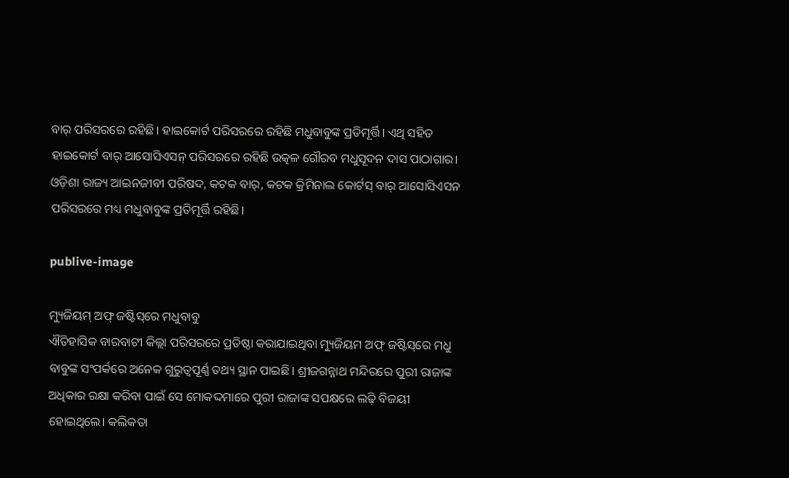ବାର୍ ପରିସରରେ ରହିଛି। ହାଇକୋର୍ଟ ପରିସରରେ ରହିଛି ମଧୁବାବୁଙ୍କ ପ୍ରତିମୂର୍ତ୍ତି। ଏଥି ସହିତ ହାଇକୋର୍ଟ ବାର୍ ଆସୋସିଏସନ୍ ପରିସରରେ ରହିଛି ଉତ୍କଳ ଗୌରବ ମଧୁସୂଦନ ଦାସ ପାଠାଗାର। ଓଡ଼ିଶା ରାଜ୍ୟ ଆଇନଜୀବୀ ପରିଷଦ, କଟକ ବାର୍, କଟକ କ୍ରିମିନାଲ କୋର୍ଟସ୍ ବାର୍ ଆସୋସିଏସନ ପରିସରରେ ମଧ୍ୟ ମଧୁବାବୁଙ୍କ ପ୍ରତିମୂର୍ତ୍ତି ରହିଛି।

publive-image

ମ୍ୟୁଜିୟମ୍‌ ଅଫ୍ ଜଷ୍ଟିସ୍‌ରେ ମଧୁବାବୁ
ଐତିହାସିକ ବାରବାଟୀ କିଲ୍ଲା ପରିସରରେ ପ୍ରତିଷ୍ଠା କରାଯାଇଥିବା ମ୍ୟୁଜିୟମ ଅଫ୍ ଜଷ୍ଟିସ୍‌ରେ ମଧୁ ବାବୁଙ୍କ ସଂପର୍କରେ ଅନେକ ଗୁରୁତ୍ବପୂର୍ଣ୍ଣ ତଥ୍ୟ ସ୍ଥାନ ପାଇଛି। ଶ୍ରୀଜଗନ୍ନାଥ ମନ୍ଦିରରେ ପୁରୀ ରାଜାଙ୍କ ଅଧିକାର ରକ୍ଷା କରିବା ପାଇଁ ସେ ମୋକଦ୍ଦମାରେ ପୁରୀ ରାଜାଙ୍କ ସପକ୍ଷରେ ଲଢ଼ି ବିଜୟୀ ହୋଇଥିଲେ। କଲିକତା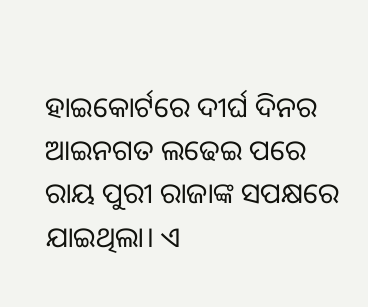ହାଇକୋର୍ଟରେ ଦୀର୍ଘ ଦିନର ଆଇନଗତ ଲଢେଇ ପରେ ରାୟ ପୁରୀ ରାଜାଙ୍କ ସପକ୍ଷରେ ଯାଇଥିଲା। ଏ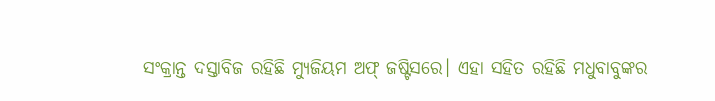ସଂକ୍ରାନ୍ତ ଦସ୍ତାବିଜ ରହିଛି ମ୍ୟୁଜିୟମ ଅଫ୍ ଜଷ୍ଟିସରେ। ଏହା ସହିତ ରହିଛି ମଧୁବାବୁଙ୍କର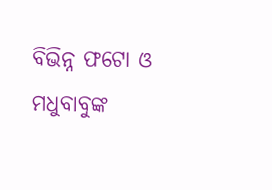ବିଭିନ୍ନ ଫଟୋ ଓ ମଧୁବାବୁଙ୍କ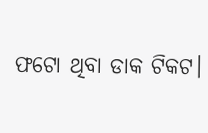ଫଟୋ ଥିବା ଡାକ ଟିକଟ।